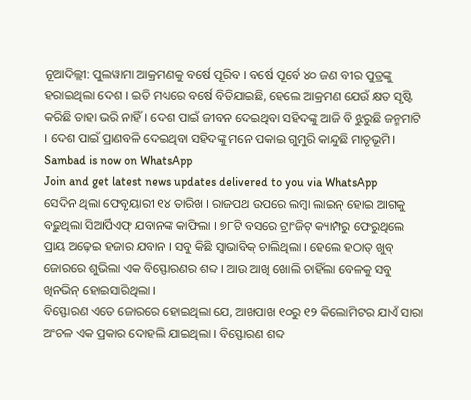ନୂଆଦିଲ୍ଲୀ: ପୁଲୱାମା ଆକ୍ରମଣକୁ ବର୍ଷେ ପୂରିବ । ବର୍ଷେ ପୂର୍ବେ ୪୦ ଜଣ ବୀର ପୁତ୍ରଙ୍କୁ ହରାଇଥିଲା ଦେଶ । ଇତି ମଧ୍ୟରେ ବର୍ଷେ ବିତିଯାଇଛି, ହେଲେ ଆକ୍ରମଣ ଯେଉଁ କ୍ଷତ ସୃଷ୍ଟି କରିଛି ତାହା ଭରି ନାହିଁ। ଦେଶ ପାଇଁ ଜୀବନ ଦେଇଥିବା ସହିଦଙ୍କୁ ଆଜି ବି ଝୁରୁଛି ଜନ୍ମମାଟି । ଦେଶ ପାଇଁ ପ୍ରାଣବଳି ଦେଇଥିବା ସହିଦଙ୍କୁ ମନେ ପକାଇ ଗୁମୁରି କାନ୍ଦୁଛି ମାତୃଭୂମି।
Sambad is now on WhatsApp
Join and get latest news updates delivered to you via WhatsApp
ସେଦିନ ଥିଲା ଫେବୃୟାରୀ ୧୪ ତାରିଖ । ରାଜପଥ ଉପରେ ଲମ୍ବା ଲାଇନ୍ ହୋଇ ଆଗକୁ ବଢ଼ୁଥିଲା ସିଆର୍ପିଏଫ୍ ଯବାନଙ୍କ କାଫିଲା । ୭୮ଟି ବସରେ ଟ୍ରାଂଜିଟ୍ କ୍ୟାମ୍ପରୁ ଫେରୁଥିଲେ ପ୍ରାୟ ଅଢ଼େଇ ହଜାର ଯବାନ । ସବୁ କିଛି ସ୍ୱାଭାବିକ୍ ଚାଲିଥିଲା । ହେଲେ ହଠାତ୍ ଖୁବ୍ ଜୋରରେ ଶୁଭିଲା ଏକ ବିସ୍ଫୋରଣର ଶବ୍ଦ । ଆଉ ଆଖି ଖୋଲି ଚାହିଁଲା ବେଳକୁ ସବୁ ଖିନଭିନ୍ ହୋଇସାରିଥିଲା ।
ବିସ୍ଫୋରଣ ଏତେ ଜୋରରେ ହୋଇଥିଲା ଯେ, ଆଖପାଖ ୧୦ରୁ ୧୨ କିଲୋମିଟର ଯାଏଁ ସାରା ଅଂଚଳ ଏକ ପ୍ରକାର ଦୋହଲି ଯାଇଥିଲା । ବିସ୍ଫୋରଣ ଶବ୍ଦ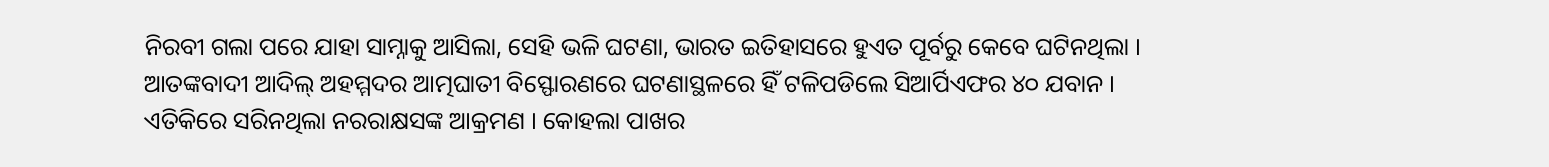ନିରବୀ ଗଲା ପରେ ଯାହା ସାମ୍ନାକୁ ଆସିଲା, ସେହି ଭଳି ଘଟଣା, ଭାରତ ଇତିହାସରେ ହୁଏତ ପୂର୍ବରୁ କେବେ ଘଟିନଥିଲା ।
ଆତଙ୍କବାଦୀ ଆଦିଲ୍ ଅହମ୍ମଦର ଆତ୍ମଘାତୀ ବିସ୍ଫୋରଣରେ ଘଟଣାସ୍ଥଳରେ ହିଁ ଟଳିପଡିଲେ ସିଆର୍ପିଏଫର ୪୦ ଯବାନ । ଏତିକିରେ ସରିନଥିଲା ନରରାକ୍ଷସଙ୍କ ଆକ୍ରମଣ । କୋହଲା ପାଖର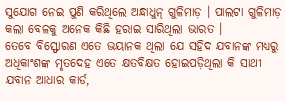ସୁଯୋଗ ନେଇ ପୁଣି କରିଥିଲେ ଅନ୍ଧାଧୁନ୍ ଗୁଳିମାଡ଼ । ପାଲଟା ଗୁଳିମାଡ଼ କଲା ବେଳକୁ ଅନେକ କିଛି ହରାଇ ସାରିଥିଲା ଭାରତ ।
ତେବେ ବିସ୍ଫୋରଣ ଏତେ ଭୟାନକ ଥିଲା ଯେ ସହିଦ ଯବାନଙ୍କ ମଧ୍ୟରୁ ଅଧିକାଂଶଙ୍କ ମୃତଦେହ ଏତେ କ୍ଷତବିକ୍ଷତ ହୋଇପଡ଼ିଥିଲା କି ସାଥୀ ଯବାନ ଆଧାର କାର୍ଡ,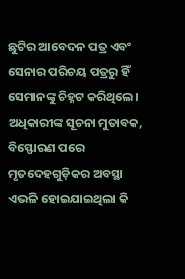ଛୁଟିର ଆବେଦନ ପତ୍ର ଏବଂ ସେନାର ପରିଚୟ ପତ୍ରରୁ ହିଁ ସେମାନଙ୍କୁ ଚିହ୍ନଟ କରିଥିଲେ।
ଅଧିକାରୀଙ୍କ ସୂଚନା ମୁତାବକ, ବିସ୍ଫୋରଣ ପରେ ମୃତଦେହଗୁଡ଼ିକର ଅବସ୍ଥା ଏଭଳି ହୋଇଯାଇଥିଲା କି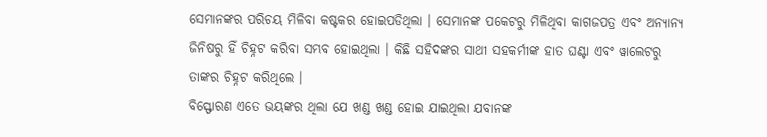ସେମାନଙ୍କର ପରିଚୟ ମିଳିବା କଷ୍ଟକର ହୋଇପଡିଥିଲା । ସେମାନଙ୍କ ପକେଟରୁ ମିଳିଥିବା କାଗଜପତ୍ର ଏବଂ ଅନ୍ୟାନ୍ୟ ଜିନିଷରୁ ହିଁ ଚିହ୍ନଟ କରିବା ସମ୍ଭବ ହୋଇଥିଲା । କିଛି ସହିଦଙ୍କର ସାଥୀ ସହକର୍ମୀଙ୍କ ହାତ ଘଣ୍ଟା ଏବଂ ୱାଲେଟରୁ ତାଙ୍କର ଚିହ୍ନଟ କରିଥିଲେ ।
ବିସ୍ଫୋରଣ ଏତେ ଭୟଙ୍କର ଥିଲା ଯେ ଖଣ୍ଡ ଖଣ୍ଡ ହୋଇ ଯାଇଥିଲା ଯବାନଙ୍କ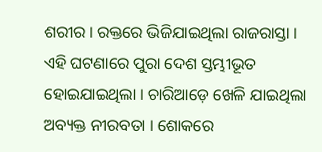ଶରୀର । ରକ୍ତରେ ଭିଜିଯାଇଥିଲା ରାଜରାସ୍ତା । ଏହି ଘଟଣାରେ ପୁରା ଦେଶ ସ୍ତମ୍ଭୀଭୂତ ହୋଇଯାଇଥିଲା । ଚାରିଆଡ଼େ ଖେଳି ଯାଇଥିଲା ଅବ୍ୟକ୍ତ ନୀରବତା । ଶୋକରେ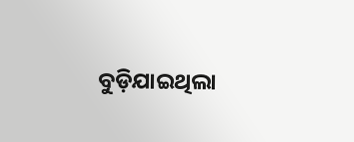ବୁଡ଼ିଯାଇଥିଲା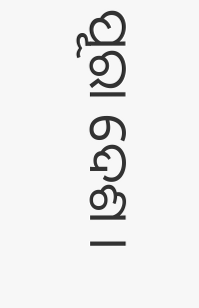ପୂରା ଦେଶ ।